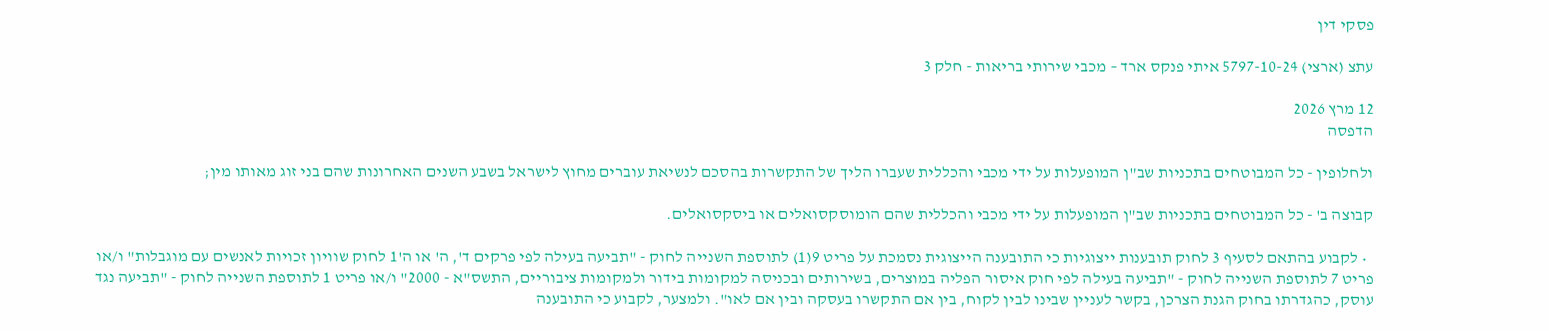פסקי דין

עתצ (ארצי) 5797-10-24 איתי פנקס ארד – מכבי שירותי בריאות - חלק 3

12 מרץ 2026
הדפסה

ולחלופין - כל המבוטחים בתכניות שב"ן המופעלות על ידי מכבי והכללית שעברו הליך של התקשרות בהסכם לנשיאת עוברים מחוץ לישראל בשבע השנים האחרונות שהם בני זוג מאותו מין;

קבוצה ב' - כל המבוטחים בתכניות שב"ן המופעלות על ידי מכבי והכללית שהם הומוסקסואלים או ביסקסואלים.

  • לקבוע בהתאם לסעיף 3 לחוק תובענות ייצוגיות כי התובענה הייצוגית נסמכת על פריט 9(1) לתוספת השנייה לחוק - "תביעה בעילה לפי פרקים ד', ה' או ה'1 לחוק שוויון זכויות לאנשים עם מוגבלות" ו/או פריט 7 לתוספת השנייה לחוק - "תביעה בעילה לפי חוק איסור הפליה במוצרים, בשירותים ובכניסה למקומות בידור ולמקומות ציבוריים, התשס"א - 2000" ו/או פריט 1 לתוספת השנייה לחוק - "תביעה נגד עוסק, כהגדרתו בחוק הגנת הצרכן, בקשר לעניין שבינו לבין לקוח, בין אם התקשרו בעסקה ובין אם לאו". ולמצער, לקבוע כי התובענה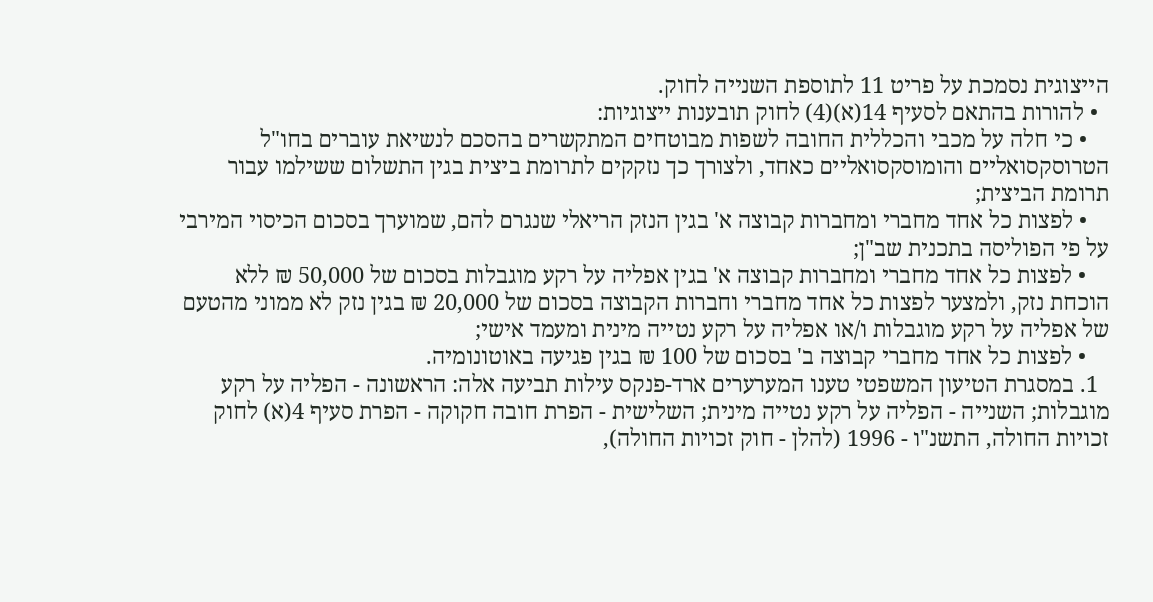הייצוגית נסמכת על פריט 11 לתוספת השנייה לחוק.
  • להורות בהתאם לסעיף 14(א)(4) לחוק תובענות ייצוגיות:
    • כי חלה על מכבי והכללית החובה לשפות מבוטחים המתקשרים בהסכם לנשיאת עוברים בחו"ל הטרוסקסואליים והומוסקסואליים כאחד, ולצורך כך נזקקים לתרומת ביצית בגין התשלום ששילמו עבור תרומת הביצית;
    • לפצות כל אחד מחברי ומחברות קבוצה א' בגין הנזק הריאלי שנגרם להם, שמוערך בסכום הכיסוי המירבי על פי הפוליסה בתכנית שב"ן;
    • לפצות כל אחד מחברי ומחברות קבוצה א' בגין אפליה על רקע מוגבלות בסכום של 50,000 ₪ ללא הוכחת נזק, ולמצער לפצות כל אחד מחברי וחברות הקבוצה בסכום של 20,000 ₪ בגין נזק לא ממוני מהטעם של אפליה על רקע מוגבלות ו/או אפליה על רקע נטייה מינית ומעמד אישי;
    • לפצות כל אחד מחברי קבוצה ב' בסכום של 100 ₪ בגין פגיעה באוטונומיה.
  1. במסגרת הטיעון המשפטי טענו המערערים ארד-פנקס עילות תביעה אלה: הראשונה - הפליה על רקע מוגבלות; השנייה - הפליה על רקע נטייה מינית; השלישית - הפרת חובה חקוקה - הפרת סעיף 4(א) לחוק זכויות החולה, התשנ"ו - 1996 (להלן - חוק זכויות החולה),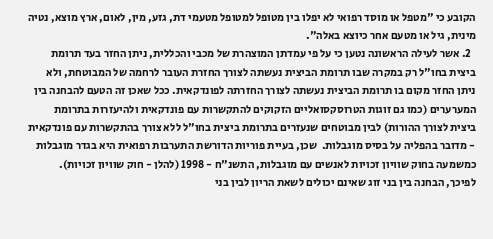הקובע כי "מטפל או מוסד רפואי לא יפלו בין מטופל למטופל מטעמי דת, גזע, מין, לאום, ארץ מוצא, נטיה מינית, גיל או מטעם אחר כיוצא באלה".
  2. אשר לעילה הראשונה נטען כי על פי עמדתן המוצהרת של מכבי והכללית, ניתן החזר בעד תרומת ביצית בחו"ל רק במקרה שבו תרומת הביצית נעשתה לצורך החזרת העובר לרחמה של המבוטחת, ולא ניתן החזר מקום בו תרומת הביצית נעשתה לצורך החזרתה לפונדקאית. ככל שאכן זה הטעם להבחנה בין המערערים (כמו גם זוגות הטרוסקסואליים הזקוקים להתקשרות עם פונדקאית ולהיעזרות בתרומת ביצית לצורך ההורות) לבין מבוטחים שנעזרים בתרומת ביצית בחו"ל ללא צורך בהתקשרות עם פונדקאית - מדובר בהפליה על בסיס מוגבלות.  שכן, בעיית פוריות הדורשת התערבות רפואית היא בגדר מוגבלות כמשמעה בחוק שוויון זכויות לאנשים עם מוגבלות, התשנ"ח - 1998 (להלן - חוק שוויון זכויות).  לפיכך, הבחנה בין בני זוג שאינם יכולים לשאת הריון לבין בני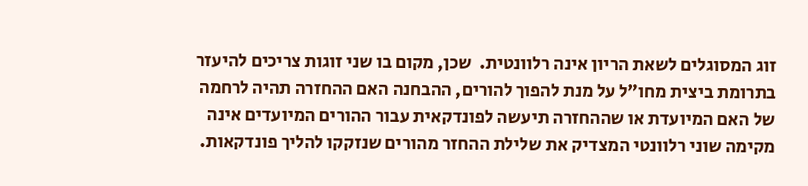זוג המסוגלים לשאת הריון אינה רלוונטית.  שכן, מקום בו שני זוגות צריכים להיעזר בתרומת ביצית מחו"ל על מנת להפוך להורים, ההבחנה האם ההחזרה תהיה לרחמה של האם המיועדת או שההחזרה תיעשה לפונדקאית עבור ההורים המיועדים אינה מקימה שוני רלוונטי המצדיק את שלילת ההחזר מהורים שנזקקו להליך פונדקאות.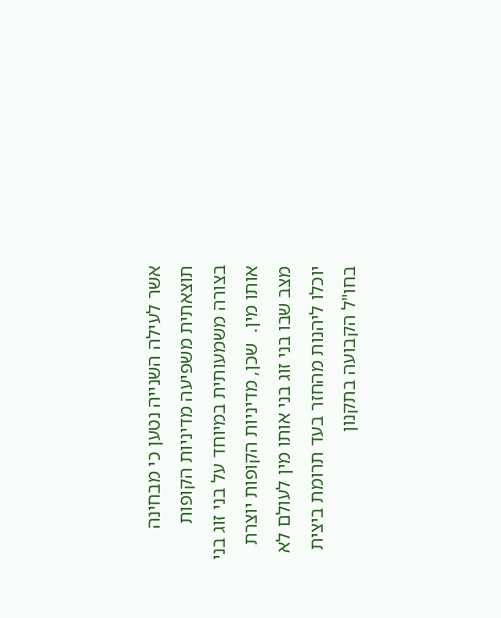אשר לעילה השנייה נטען כי מבחינה תוצאתית משפיעה מדיניות הקופות בצורה משמעותית במיוחד על בני זוג בני אותו מין.  שכן, מדיניות הקופות יוצרת מצב שבו בני זוג בני אותו מין לעולם לא יוכלו ליהנות מהחזר בעד תרומת ביצית בחו"ל הקבועה בתקנון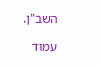השב"ן.

עמוד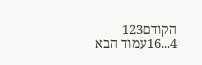הקודם123
4...16עמוד הבא